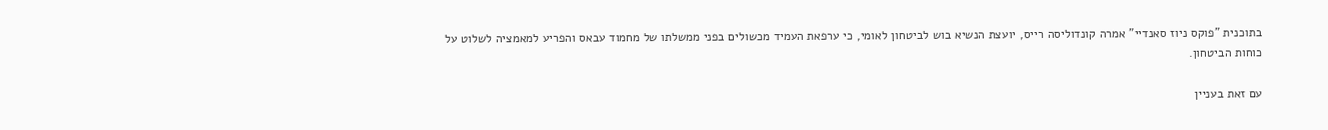בתוכנית "פוקס ניוז סאנדיי" אמרה קונדוליסה רייס, יועצת הנשיא בוש לביטחון לאומי, כי ערפאת העמיד מכשולים בפני ממשלתו של מחמוד עבאס והפריע למאמציה לשלוט על כוחות הביטחון.

עם זאת בעניין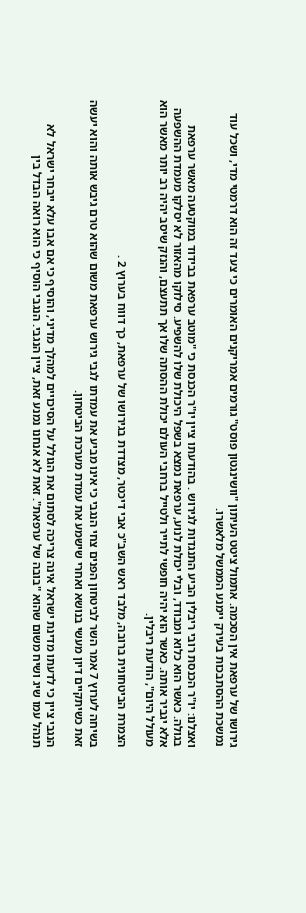גירושו של ערפאת אין הסכמה. אתמול ציטט העיתון "וושינגטון פוסט" גורמים אמריקנים האומרים כי צעד זה הוא דרמטי מדי, ושכל עוד נמשכת ההסתבכות בעירק יימנע הממשל מלאשרו.

ואצלנו: יו"ר הכנסת רובי ריבלין הביע התנגדות לגירוש . בהודעתו ציין יו"ר הכנסת כי "מוטב ערפאת בבידוד במוקטעה מאשר ערפאת בגולה. כאשר הוא כלוא ומבודד, ובלי יכולת לנוע, ערפאת נמצא בשפל היכולת שלו להשפיע. סילוקו מהאזור לא יסלקו מעמדת ההשפעה אלא יגביר אותה. כאשר הוא יהיה חופשי לתייר ולטייל ברחבי העולם יכולת ההסתה שלו אך תתעצם, והנזק שיסב יהיה רב יותר מאשר הוא מעולל היום", הודעת ריבלין.

הצמרת הביטחונית ברובה, מלבד ראש השב"כ אבי דיכטר, מצדדת בגירושו של ערפאת, כך דווח בערוץ 2 .

בשיחה לערוץ 7 אמר השר לביטחון הפנים צחי הנגבי כי אינו מביע את עמדתו לגבי גירוש ערפאת משום שהוא טרם גיבש אותה והוא יעשה זאת כשיתקיים דיון מעשי בנושא ואחרי שישמע את עמדת מערכת הביטחון.

הנגבי ציין כי לדעתו מדינת ישראל אינה צריכה לסתום את הגולל על הסיכויים למהלך מדיני, והוסיף כי אם אבו עלא ייבחר ישראל לא תנהל עמו שיג ושיח משום שהוא "בובה של ערפאת". זאת לא אנחנו נמנע זאת, ציין הנגבי. הנגבי הוסיף כי הוא רואה הבדל בין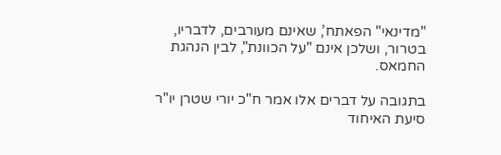"מדינאי" הפאתח’, שאינם מעורבים, לדבריו, בטרור, ושלכן אינם "על הכוונת", לבין הנהגת החמאס.

בתגובה על דברים אלו אמר ח"כ יורי שטרן יו"ר סיעת האיחוד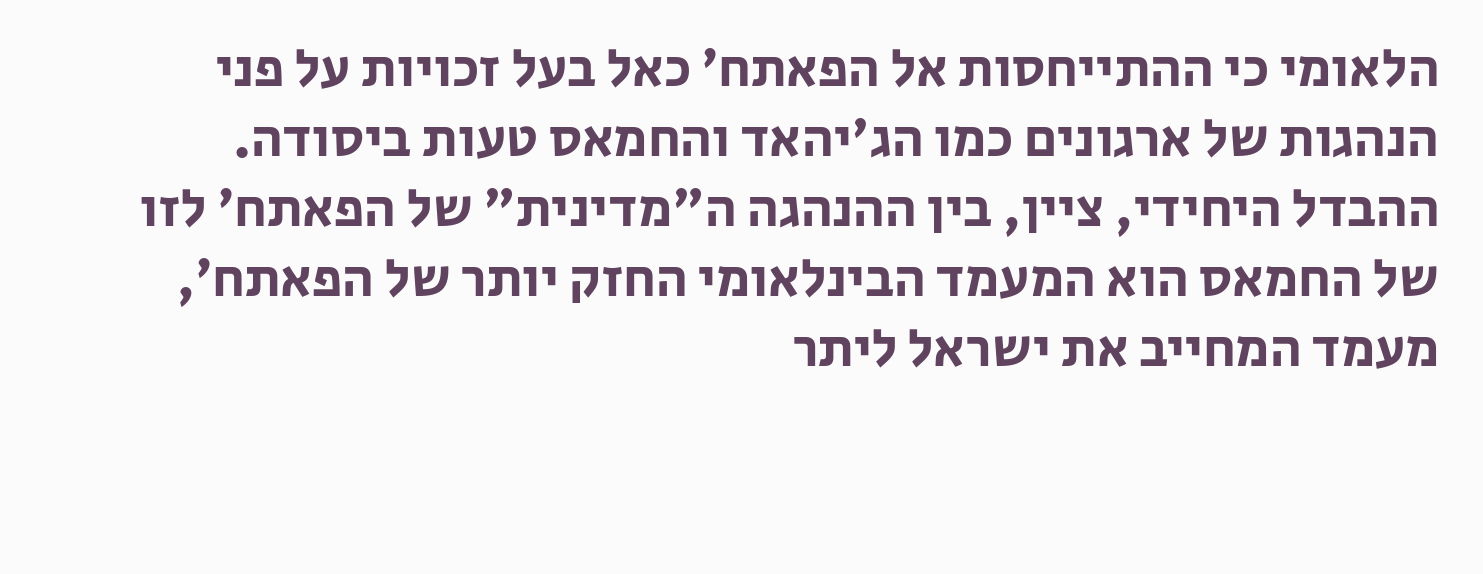הלאומי כי ההתייחסות אל הפאתח’ כאל בעל זכויות על פני הנהגות של ארגונים כמו הג'יהאד והחמאס טעות ביסודה. ההבדל היחידי, ציין, בין ההנהגה ה"מדינית" של הפאתח’ לזו של החמאס הוא המעמד הבינלאומי החזק יותר של הפאתח’, מעמד המחייב את ישראל ליתר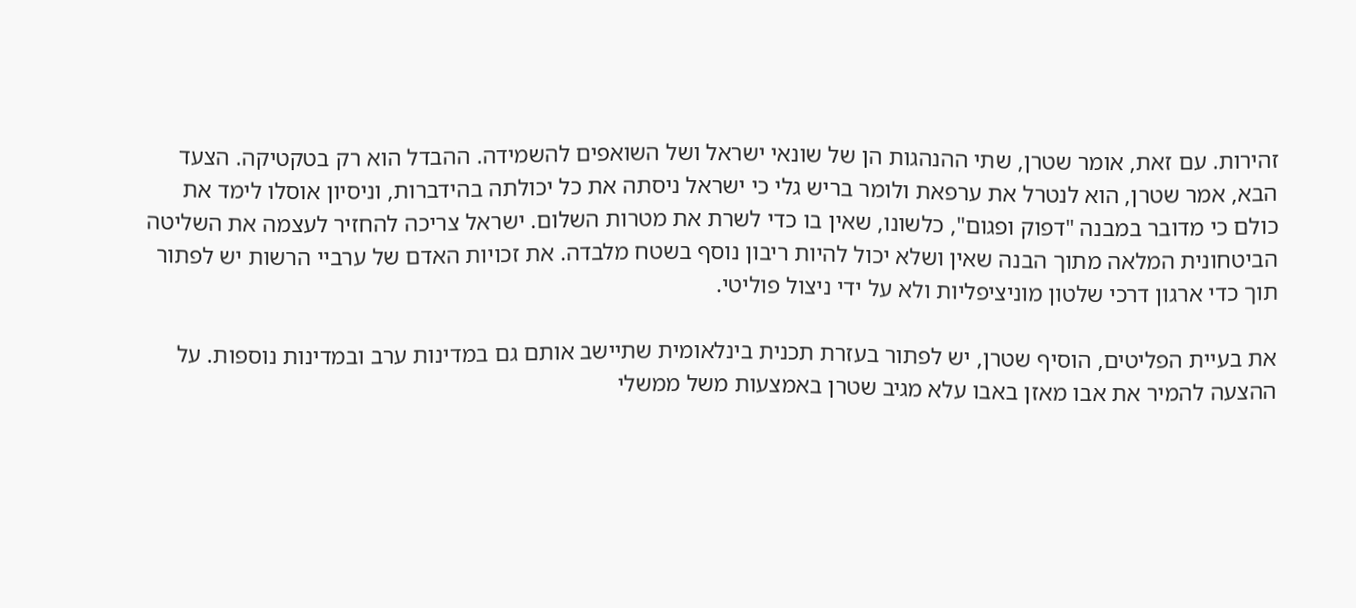זהירות. עם זאת, אומר שטרן, שתי ההנהגות הן של שונאי ישראל ושל השואפים להשמידה. ההבדל הוא רק בטקטיקה. הצעד הבא, אמר שטרן, הוא לנטרל את ערפאת ולומר בריש גלי כי ישראל ניסתה את כל יכולתה בהידברות, וניסיון אוסלו לימד את כולם כי מדובר במבנה "דפוק ופגום", כלשונו, שאין בו כדי לשרת את מטרות השלום. ישראל צריכה להחזיר לעצמה את השליטה הביטחונית המלאה מתוך הבנה שאין ושלא יכול להיות ריבון נוסף בשטח מלבדה. את זכויות האדם של ערביי הרשות יש לפתור תוך כדי ארגון דרכי שלטון מוניציפליות ולא על ידי ניצול פוליטי.

את בעיית הפליטים, הוסיף שטרן, יש לפתור בעזרת תכנית בינלאומית שתיישב אותם גם במדינות ערב ובמדינות נוספות. על ההצעה להמיר את אבו מאזן באבו עלא מגיב שטרן באמצעות משל ממשלי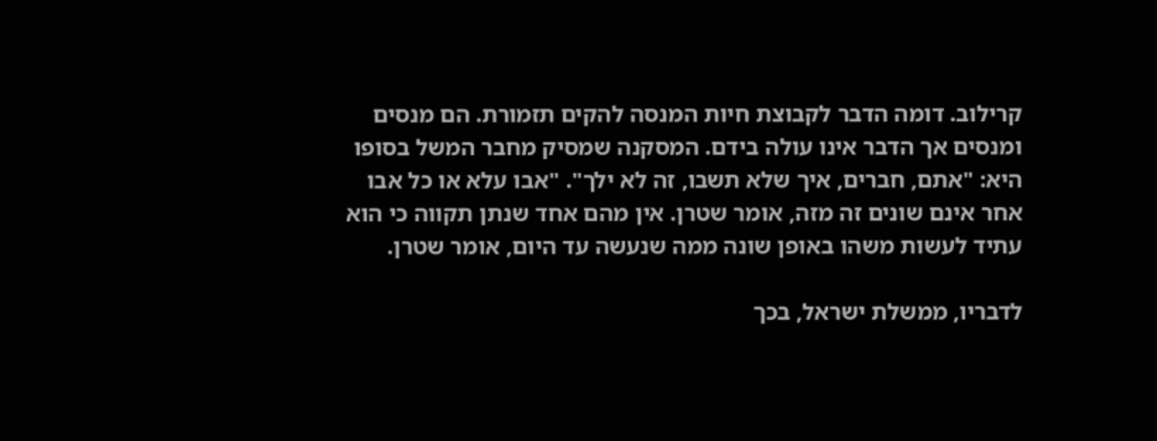קרילוב. דומה הדבר לקבוצת חיות המנסה להקים תזמורת. הם מנסים ומנסים אך הדבר אינו עולה בידם. המסקנה שמסיק מחבר המשל בסופו היא: "אתם, חברים, איך שלא תשבו, זה לא ילך". "אבו עלא או כל אבו אחר אינם שונים זה מזה, אומר שטרן. אין מהם אחד שנתן תקווה כי הוא עתיד לעשות משהו באופן שונה ממה שנעשה עד היום, אומר שטרן.

לדבריו, ממשלת ישראל, בכך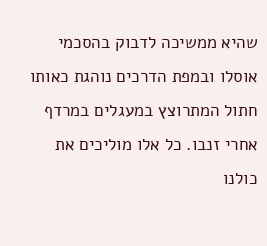שהיא ממשיכה לדבוק בהסכמי אוסלו ובמפת הדרכים נוהגת כאותו חתול המתרוצץ במעגלים במרדף אחרי זנבו. כל אלו מוליכים את כולנו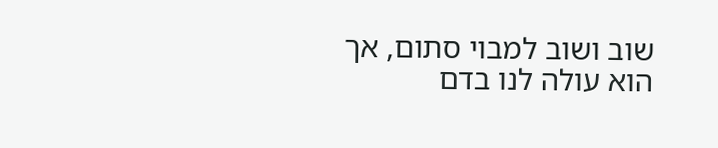שוב ושוב למבוי סתום, אך הוא עולה לנו בדם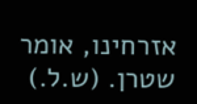אזרחינו, אומר שטרן. (ש.ל.)